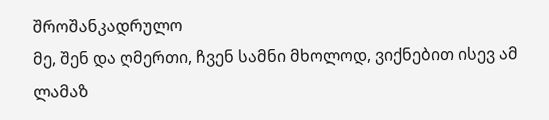შროშანკადრულო
მე, შენ და ღმერთი, ჩვენ სამნი მხოლოდ, ვიქნებით ისევ ამ ლამაზ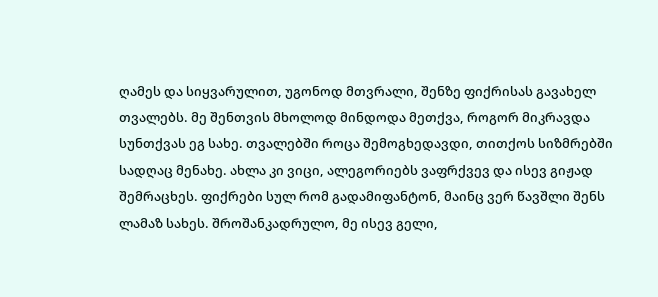ღამეს და სიყვარულით, უგონოდ მთვრალი, შენზე ფიქრისას გავახელ თვალებს. მე შენთვის მხოლოდ მინდოდა მეთქვა, როგორ მიკრავდა სუნთქვას ეგ სახე. თვალებში როცა შემოგხედავდი, თითქოს სიზმრებში სადღაც მენახე. ახლა კი ვიცი, ალეგორიებს ვაფრქვევ და ისევ გიჟად შემრაცხეს. ფიქრები სულ რომ გადამიფანტონ, მაინც ვერ წავშლი შენს ლამაზ სახეს. შროშანკადრულო, მე ისევ გელი,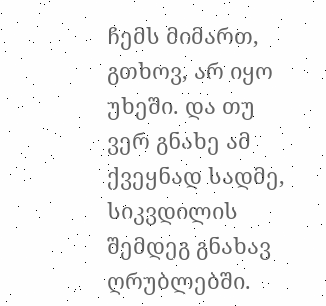ჩემს მიმართ, გთხოვ, არ იყო უხეში. და თუ ვერ გნახე ამ ქვეყნად სადმე, სიკვდილის შემდეგ გნახავ ღრუბლებში.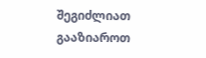შეგიძლიათ გააზიაროთ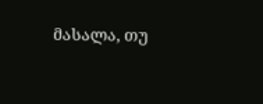მასალა, თუ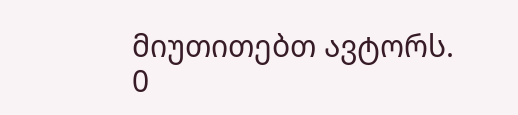მიუთითებთ ავტორს.
0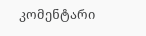კომენტარი